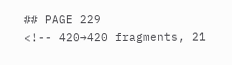## PAGE 229
<!-- 420→420 fragments, 21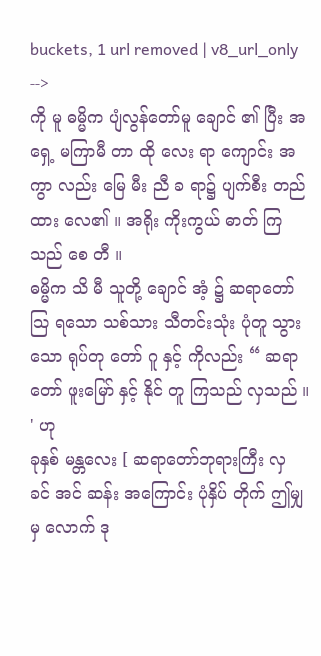buckets, 1 url removed | v8_url_only -->
ကို မူ ဓမ္မိက ပျံလွန်တော်မူ ချောင် ၏ ပြီး အရှေ့ မကြာမီ တာ ထို လေး ရာ ကျောင်း အကွာ လည်း မြေ မီး ညီ ခ ရာ၌ ပျက်စီး တည်ထား လေ၏ ။ အရိုး ကိုးကွယ် ဓာတ် ကြသည် စေ တီ ။
ဓမ္မိက သိ မီ သူတို့ ချောင် အံ့ ၌ ဆရာတော် သြ ရသော သစ်သား သီတင်းသုံး ပုံတူ သွားသော ရုပ်တု တော် ဂူ နှင့် ကိုလည်း “ ဆရာတော် ဖူးမြော် နှင့် နိုင် တူ ကြသည် လှသည် ။ ' ဟု
ခုနှစ် မန္တလေး [ ဆရာတော်ဘုရားကြီး လှ ခင် အင် ဆန်း အကြောင်း ပုံနှိပ် တိုက် ဤမျှ မှ လောက် ဒု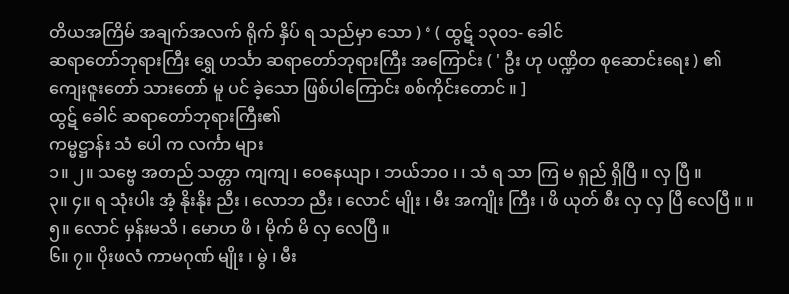တိယအကြိမ် အချက်အလက် ရိုက် နှိပ် ရ သည်မှာ သော ) ‘ ( ထွဋ် ၁၃၀၁- ခေါင်
ဆရာတော်ဘုရားကြီး ရွှေ ဟင်္သာ ဆရာတော်ဘုရားကြီး အကြောင်း ( ' ဦး ဟု ပဏ္ဍိတ စုဆောင်းရေး ) ၏ ကျေးဇူးတော် သားတော် မူ ပင် ခဲ့သော ဖြစ်ပါကြောင်း စစ်ကိုင်းတောင် ။ ]
ထွဋ် ခေါင် ဆရာတော်ဘုရားကြီး၏
ကမ္မဋ္ဌာန်း သံ ပေါ က လင်္ကာ များ
၁။ ၂။ သဗ္ဗေ အတည် သတ္တာ ကျကျ ၊ ဝေနေယျာ ၊ ဘယ်ဘဝ ၊ ၊ သံ ရ သာ ကြ မ ရှည် ရှိပြီ ။ လှ ပြီ ။
၃။ ၄။ ရ သုံးပါး အံ့ နိုးနိုး ညီး ၊ လောဘ ညီး ၊ လောင် မျိုး ၊ မီး အကျိုး ကြီး ၊ ဖိ ယုတ် စီး လှ လှ ပြီ လေပြီ ။ ။
၅။ လောင် မှန်းမသိ ၊ မောဟ ဖိ ၊ မိုက် မိ လှ လေပြီ ။
၆။ ၇။ ပိုးဖလံ ကာမဂုဏ် မျိုး ၊ မွဲ ၊ မီး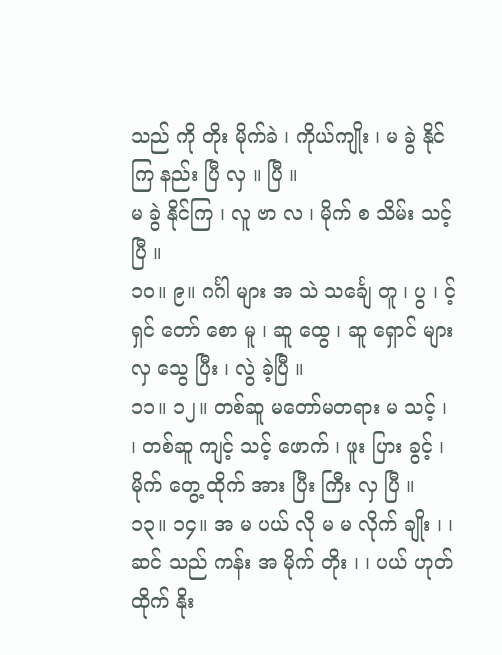သည် ကို တိုး မိုက်ခဲ ၊ ကိုယ်ကျိုး ၊ မ ခွဲ နိုင်ကြ နည်း ပြီ လှ ။ ပြီ ။
မ ခွဲ နိုင်ကြ ၊ လူ ဗာ လ ၊ မိုက် စ သိမ်း သင့် ပြီ ။
၁၀။ ၉။ ဂင်္ဂါ များ အ သဲ သင်္ချေ တူ ၊ ပွ ၊ င့် ရှင် တော် စော မူ ၊ ဆူ ထွေ ၊ ဆူ ရှောင် များ လှ သွေ ပြီး ၊ လွဲ ခဲ့ပြီ ။
၁၁။ ၁၂။ တစ်ဆူ မတော်မတရား မ သင့် ၊ ၊ တစ်ဆူ ကျင့် သင့် ဖောက် ၊ ဖူး ပြား ခွင့် ၊ မိုက် တွေ့ ထိုက် အား ပြီး ကြီး လှ ပြီ ။
၁၃။ ၁၄။ အ မ ပယ် လို မ မ လိုက် ချိုး ၊ ၊ ဆင် သည် ကန်း အ မိုက် တိုး ၊ ၊ ပယ် ဟုတ် ထိုက် နိုး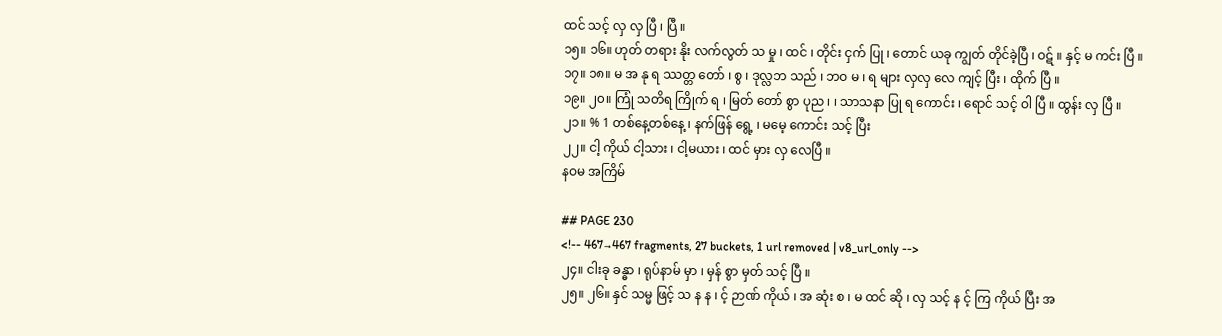ထင် သင့် လှ လှ ပြီ ၊ ပြီ ။
၁၅။ ၁၆။ ဟုတ် တရား နိုး လက်လွတ် သ မှု ၊ ထင် ၊ တိုင်း ငှက် ပြု ၊ တောင် ယခု ကျွတ် တိုင်ခဲ့ပြီ ၊ ဝဋ် ။ နှင့် မ ကင်း ပြီ ။
၁၇။ ၁၈။ မ အ နု ရ ဿတ္တ တော် ၊ စွ ၊ ဒုလ္လဘ သည် ၊ ဘဝ မ ၊ ရ များ လှလှ လေ ကျင့် ပြီး ၊ ထိုက် ပြီ ။
၁၉။ ၂၀။ ကြုံ သတိရ ကြိုက် ရ ၊ မြတ် တော် စွာ ပုည ၊ ၊ သာသနာ ပြု ရ ကောင်း ၊ ရောင် သင့် ဝါ ပြီ ။ ထွန်း လှ ပြီ ။
၂၁။ % 1 တစ်နေ့တစ်နေ့ ၊ နက်ဖြန် ရွေ့ ၊ မမေ့ ကောင်း သင့် ပြီး
၂၂။ ငါ့ ကိုယ် ငါ့သား ၊ ငါ့မယား ၊ ထင် မှား လှ လေပြီ ။
နဝမ အကြိမ်

## PAGE 230
<!-- 467→467 fragments, 27 buckets, 1 url removed | v8_url_only -->
၂၄။ ငါးခု ခန္ဓာ ၊ ရုပ်နာမ် မှာ ၊ မှန် စွာ မှတ် သင့် ပြီ ။
၂၅။ ၂၆။ နှင် သမ္မ ဖြင့် သ န န ၊ င့် ဉာဏ် ကိုယ် ၊ အ ဆုံး စ ၊ မ ထင် ဆို ၊ လှ သင့် န င့် ကြ ကိုယ် ပြီး အ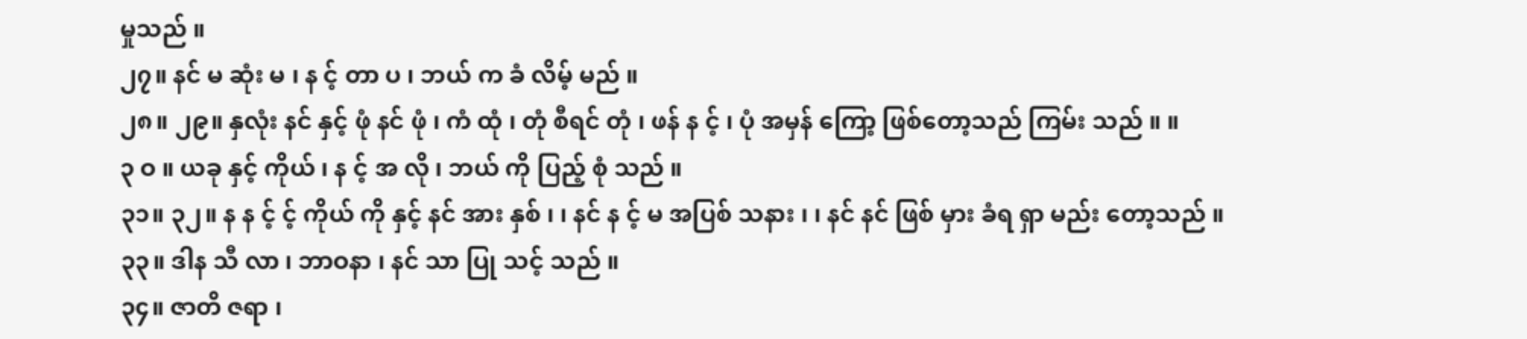မှုသည် ။
၂၇။ နင် မ ဆုံး မ ၊ န င့် တာ ပ ၊ ဘယ် က ခံ လိမ့် မည် ။
၂၈။ ၂၉။ နှလုံး နင် နှင့် ဖုံ နင် ဖုံ ၊ ကံ ထုံ ၊ တုံ စီရင် တုံ ၊ ဖန် န င့် ၊ ပုံ အမှန် ကြော့ ဖြစ်တော့သည် ကြမ်း သည် ။ ။
၃ ဝ ။ ယခု နှင့် ကိုယ် ၊ န င့် အ လို ၊ ဘယ် ကို ပြည့် စုံ သည် ။
၃၁။ ၃၂။ န န င့် င့် ကိုယ် ကို နှင့် နင် အား နှစ် ၊ ၊ နင် န င့် မ အပြစ် သနား ၊ ၊ နင် နင် ဖြစ် မှား ခံရ ရှာ မည်း တော့သည် ။
၃၃။ ဒါန သီ လာ ၊ ဘာဝနာ ၊ နင် သာ ပြု သင့် သည် ။
၃၄။ ဇာတိ ဇရာ ၊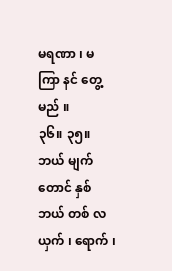မရဏာ ၊ မ ကြာ နင် တွေ့မည် ။
၃၆။ ၃၅။ ဘယ် မျက်တောင် နှစ် ဘယ် တစ် လ ယှက် ၊ ရောက် ၊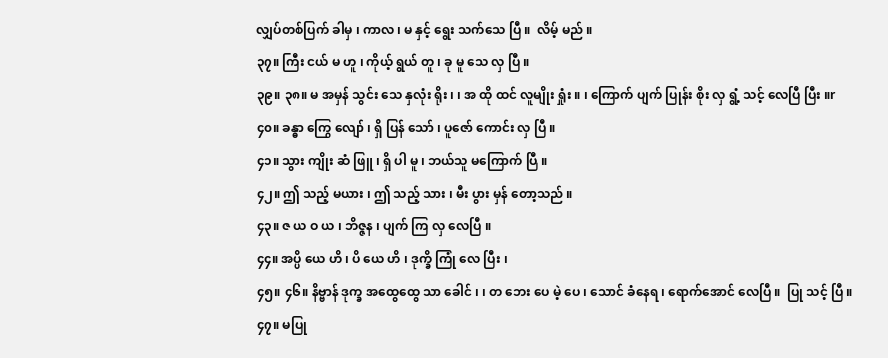လျှပ်တစ်ပြက် ခါမှ ၊ ကာလ ၊ မ နှင့် ရွေး သက်သေ ပြီ ။  လိမ့် မည် ။
၃၇။ ကြီး ငယ် မ ဟူ ၊ ကိုယ့် ရွယ် တူ ၊ ခု မူ သေ လှ ပြီ ။
၃၉။ ၃၈။ မ အမှန် သွင်း သေ နှလုံး ရိုး ၊ ၊ အ ထို ထင် လူမျိုး ရှုံး ။ ၊ ကြောက် ပျက် ပြုန်း စိုး လှ ရွံ့ သင့် လေပြီ ပြီး ။r
၄၀။ ခန္ဓာ ကြွေ လျော် ၊ ရှိ ပြန် သော် ၊ ပူဇော် ကောင်း လှ ပြီ ။
၄၁။ သွား ကျိုး ဆံ ဖြူ ၊ ရှိ ပါ မူ ၊ ဘယ်သူ မကြောက် ပြီ ။
၄၂။ ဤ သည့် မယား ၊ ဤ သည့် သား ၊ မီး ပွား မှန် တော့သည် ။
၄၃။ ဇ ယ ဝ ယ ၊ ဘိဇ္ဇန ၊ ပျက် ကြ လှ လေပြီ ။
၄၄။ အပ္ပိ ယေ ဟိ ၊ ပိ ယေ ဟိ ၊ ဒုက္ခိ ကြုံ လေ ပြီး ၊
၄၅။ ၄၆။ နိဗ္ဗာန် ဒုက္ခ အထွေထွေ သာ ခေါင် ၊ ၊ တ ဘေး ပေ မဲ့ ပေ ၊ သောင် ခံနေရ ၊ ရောက်အောင် လေပြီ ။  ပြု သင့် ပြီ ။
၄၇။ မပြု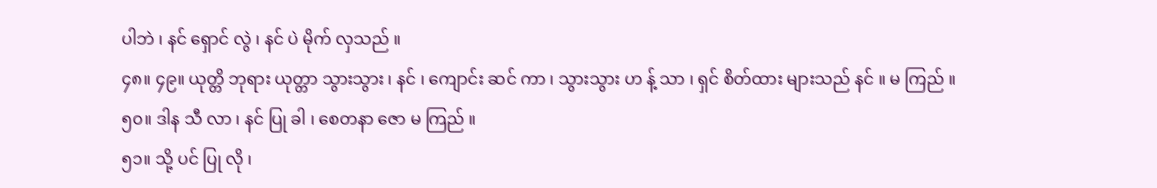ပါဘဲ ၊ နင် ရှောင် လွဲ ၊ နင် ပဲ မိုက် လှသည် ။
၄၈။ ၄၉။ ယုတ္တိ ဘုရား ယုတ္တာ သွားသွား ၊ နင် ၊ ကျောင်း ဆင် ကာ ၊ သွားသွား ဟ န့် သာ ၊ ရှင် စိတ်ထား များသည် နင် ။ မ ကြည် ။
၅၀။ ဒါန သီ လာ ၊ နင် ပြု ခါ ၊ စေတနာ ဇော မ ကြည် ။
၅၁။ သို့ ပင် ပြု လို ၊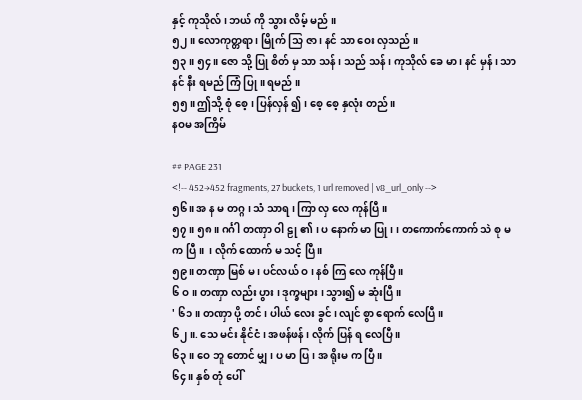နှင့် ကုသိုလ် ၊ ဘယ် ကို သွား လိမ့် မည် ။
၅၂။ လောကုတ္တရာ ၊ မြိုက် သြ ဇာ ၊ နင် သာ ဝေး လှသည် ။
၅၃။ ၅၄။ ဇော သို့ ပြု စိတ် မှ သာ သန် ၊ သည် သန် ၊ ကုသိုလ် ခေ မာ ၊ နင် မှန် ၊ သာ နင် နီး ရမည် ကြံ ပြု ။ ရမည် ။
၅၅။ ဤသို့ စုံ စေ့ ၊ ပြန်လှန် ၍ ၊ စေ့ စေ့ နှလုံး တည် ။
နဝမ အကြိမ်

## PAGE 231
<!-- 452→452 fragments, 27 buckets, 1 url removed | v8_url_only -->
၅၆။ အ န မ တဂ္ဂ ၊ သံ သာရ ၊ ကြာ လှ လေ ကုန်ပြီ ။
၅၇။ ၅၈။ ဂင်္ဂါ တဏှာ ဝါ ဠု ၏ ၊ ပ နောက် မာ ပြု ၊ ၊ တကောက်ကောက် သဲ စု မ က ပြီ ။  ၊ လိုက် ထောက် မ သင့် ပြီ ။
၅၉။ တဏှာ မြစ် မ ၊ ပင်လယ် ဝ ၊ နစ် ကြ လေ ကုန်ပြီ ။
၆ ဝ ။ တဏှာ လည်း ပွား ၊ ဒုက္ခများ ၊ သွား၍ မ ဆုံးပြီ ။
' ၆၁။ တဏှာ ပို့ တင် ၊ ပါယ် လေး ခွင် ၊ လျင် စွာ ရောက် လေပြီ ။
၆၂ ။. သေ မင်း နိုင်ငံ ၊ အဖန်ဖန် ၊ လိုက် ပြန် ရ လေပြီ ။
၆၃။ ဝေ ဘူ တောင် မျှ ၊ ပ မာ ပြ ၊ အ ရိုးမ က ပြီ ။
၆၄။ နှစ် တုံ ပေါ်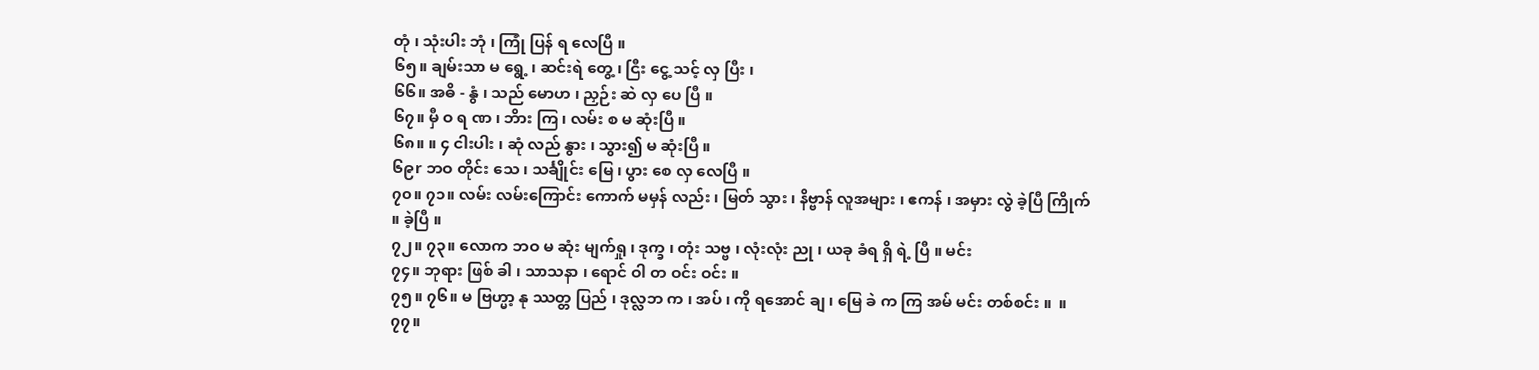တုံ ၊ သုံးပါး ဘုံ ၊ ကြုံ ပြန် ရ လေပြီ ။
၆၅။ ချမ်းသာ မ ရွေ့ ၊ ဆင်းရဲ တွေ့ ၊ ငြီး ငွေ့ သင့် လှ ပြီး ၊
၆၆။ အဓိ - နွံ ၊ သည် မောဟ ၊ ညှဉ်း ဆဲ လှ ပေ ပြီ ။
၆၇။ မှီ ဝ ရ ဏ ၊ ဘိား ကြ ၊ လမ်း စ မ ဆုံးပြီ ။
၆၈။ ။ ၄ ငါးပါး ၊ ဆုံ လည် နွား ၊ သွား၍ မ ဆုံးပြီ ။
၆၉r ဘဝ တိုင်း သေ ၊ သင်္ချိုင်း မြေ ၊ ပွား စေ လှ လေပြီ ။
၇၀။ ၇၁။ လမ်း လမ်းကြောင်း ကောက် မမှန် လည်း ၊ မြတ် သွား ၊ နိဗ္ဗာန် လူအများ ၊ ဧကန် ၊ အမှား လွဲ ခဲ့ပြီ ကြိုက် ။ ခဲ့ပြီ ။
၇၂။ ၇၃။ လောက ဘဝ မ ဆုံး မျက်ရှု ၊ ဒုက္ခ ၊ တုံး သဗ္ဗ ၊ လုံးလုံး ညု ၊ ယခု ခံရ ရှိ ရဲ့ ပြီ ။ မင်း
၇၄။ ဘုရား ဖြစ် ခါ ၊ သာသနာ ၊ ရောင် ဝါ တ ဝင်း ဝင်း ။
၇၅။ ၇၆။ မ ဗြဟ္မာ့ နု ဿတ္တ ပြည် ၊ ဒုလ္လဘ က ၊ အပ် ၊ ကို ရအောင် ချ ၊ မြေ ခဲ က ကြ အမ် မင်း တစ်စင်း ။  ။
၇၇။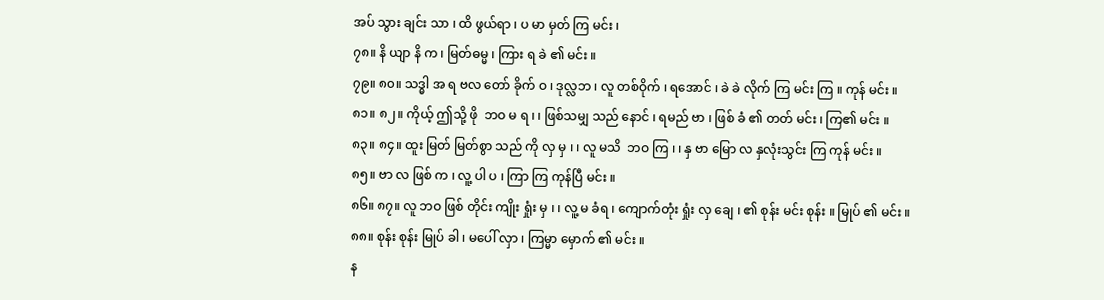အပ် သွား ချင်း သာ ၊ ထိ ဖွယ်ရာ ၊ ပ မာ မှတ် ကြ မင်း ၊
၇၈။ နိ ယျာ နိ က ၊ မြတ်ဓမ္မ ၊ ကြား ရ ခဲ ၏ မင်း ။
၇၉။ ၈၀။ သဒ္ဓါ အ ရ ဗလ တော် ခိုက် ဝ ၊ ဒုလ္လဘ ၊ လူ တစ်ဝိုက် ၊ ရအောင် ၊ ခဲ ခဲ လိုက် ကြ မင်း ကြ ။ ကုန် မင်း ။
၈၁။ ၈၂။ ကိုယ့် ဤသို့ ဖို  ဘဝ မ ရ ၊ ၊ ဖြစ်သမျှ သည် နောင် ၊ ရမည် ဗာ ၊ ဖြစ် ခံ ၏ တတ် မင်း ၊ ကြ၏ မင်း ။
၈၃။ ၈၄။ ထူး မြတ် မြတ်စွာ သည် ကို လှ မှ ၊ ၊ လူ မသိ  ဘဝ ကြ ၊ ၊ နှ ဗာ မြော လ နှလုံးသွင်း ကြ ကုန် မင်း ။
၈၅။ ဗာ လ ဖြစ် က ၊ လူ့ ပါ ပ ၊ ကြာ ကြ ကုန်ပြီ မင်း ။
၈၆။ ၈၇။ လူ ဘဝ ဖြစ် တိုင်း ကျိုး ရှုံး မှ ၊ ၊ လူ့ မ ခံရ ၊ ကျောက်တုံး ရှုံး လှ ချေ ၊ ၏ စုန်း မင်း စုန်း ။ မြုပ် ၏ မင်း ။
၈၈။ စုန်း စုန်း မြုပ် ခါ ၊ မပေါ် လှာ ၊ ကြမ္မာ မှောက် ၏ မင်း ။
န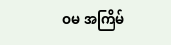ဝမ အကြိမ်